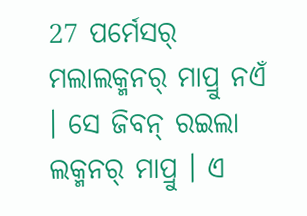27 ପର୍ମେସର୍ ମଲାଲକ୍ମନର୍ ମାପ୍ରୁ ନଏଁ । ସେ ଜିବନ୍ ରଇଲା ଲକ୍ମନର୍ ମାପ୍ରୁ । ଏ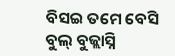ବିସଇ ତମେ ବେସି ବୁଲ୍ ବୁଜ୍ଲାସ୍ନି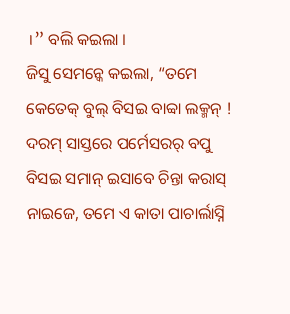।” ବଲି କଇଲା ।
ଜିସୁ ସେମନ୍କେ କଇଲା, “ତମେ କେତେକ୍ ବୁଲ୍ ବିସଇ ବାବ୍ବା ଲକ୍ମନ୍ ! ଦରମ୍ ସାସ୍ତରେ ପର୍ମେସରର୍ ବପୁ ବିସଇ ସମାନ୍ ଇସାବେ ଚିନ୍ତା କରାସ୍ ନାଇଜେ, ତମେ ଏ କାତା ପାଚାର୍ଲାସ୍ନି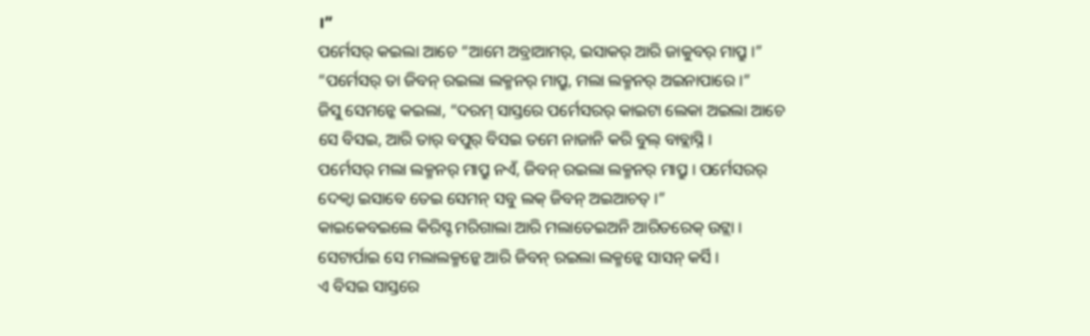।”
ପର୍ମେସର୍ କଇଲା ଆଚେ “ଆମେ ଅବ୍ରାଆମର୍, ଇସାକର୍ ଆରି ଜାକୁବର୍ ମାପ୍ରୁ ।” “ପର୍ମେସର୍ ତା ଜିବନ୍ ରଇଲା ଲକ୍ମନର୍ ମାପ୍ରୁ, ମଲା ଲକ୍ମନର୍ ଅଇନାପାରେ ।”
ଜିସୁ ସେମନ୍କେ କଇଲା, “ଦରମ୍ ସାସ୍ତରେ ପର୍ମେସରର୍ କାଇଟା ଲେକା ଅଇଲା ଆଚେ ସେ ବିସଇ, ଆରି ତାର୍ ବପୁର୍ ବିସଇ ତମେ ନାଜାନି କରି ବୁଲ୍ ବାବ୍ଲାସ୍ନି ।
ପର୍ମେସର୍ ମଲା ଲକ୍ମନର୍ ମାପ୍ରୁ ନଏଁ, ଜିବନ୍ ରଇଲା ଲକ୍ମନର୍ ମାପ୍ରୁ । ପର୍ମେସରର୍ ଦେକ୍ବା ଇସାବେ ତେଇ ସେମନ୍ ସବୁ ଲକ୍ ଜିବନ୍ ଅଇଆଚତ୍ ।”
କାଇକେବଇଲେ କିରିସ୍ଟ ମରିଗାଲା ଆରି ମଲାତେଇଅନି ଆରିତରେକ୍ ଉଟ୍ଲା । ସେଟାର୍ପାଇ ସେ ମଲାଲକ୍ମନ୍କେ ଆରି ଜିବନ୍ ରଇଲା ଲକ୍ମନ୍କେ ସାସନ୍ କର୍ସି ।
ଏ ବିସଇ ସାସ୍ତରେ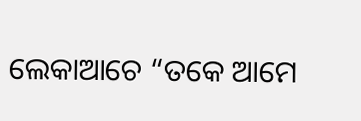ଲେକାଆଚେ “ତକେ ଆମେ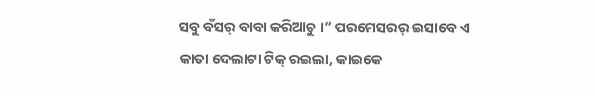ସବୁ ବଁସର୍ ବାବା କରିଆଚୁ ।” ପରମେସରର୍ ଇସାବେ ଏ କାତା ଦେଲାଟା ଟିକ୍ ରଇଲା, କାଇକେ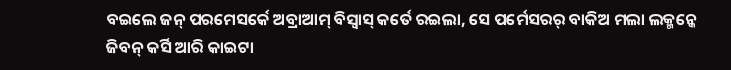ବଇଲେ ଜନ୍ ପରମେସର୍କେ ଅବ୍ରାଆମ୍ ବିସ୍ବାସ୍ କର୍ତେ ରଇଲା, ସେ ପର୍ମେସରର୍ ବାକିଅ ମଲା ଲକ୍ମନ୍କେ ଜିବନ୍ କର୍ସି ଆରି କାଇଟା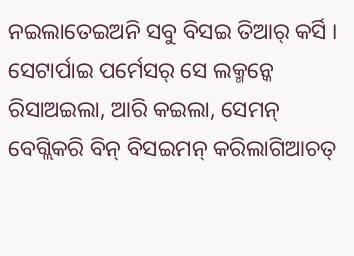ନଇଲାତେଇଅନି ସବୁ ବିସଇ ତିଆର୍ କର୍ସି ।
ସେଟାର୍ପାଇ ପର୍ମେସର୍ ସେ ଲକ୍ମନ୍କେ ରିସାଅଇଲା, ଆରି କଇଲା, ସେମନ୍ ବେଗ୍ଲିକରି ବିନ୍ ବିସଇମନ୍ କରିଲାଗିଆଚତ୍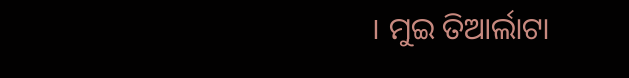। ମୁଇ ତିଆର୍ଲାଟା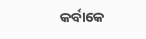କର୍ବାକେ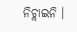ନିଚ୍ଲାଇନି ।